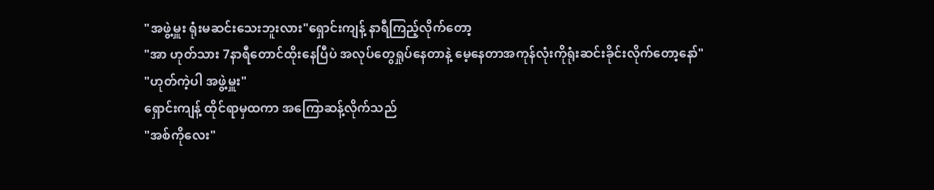"အဖွဲ့မှူး ရုံးမဆင်းသေးဘူးလား"ရှောင်းကျန့် နာရီကြည့်လိုက်တော့
"အာ ဟုတ်သား 7နာရီတောင်ထိုးနေပြီပဲ အလုပ်တွေရှုပ်နေတာနဲ့ မေ့နေတာအကုန်လုံးကိုရုံးဆင်းခိုင်းလိုက်တော့နော်"
"ဟုတ်ကဲ့ပါ အဖွဲ့မှူး"
ရှောင်းကျန့် ထိုင်ရာမှထကာ အကြောဆန့်လိုက်သည်
"အစ်ကိုလေး"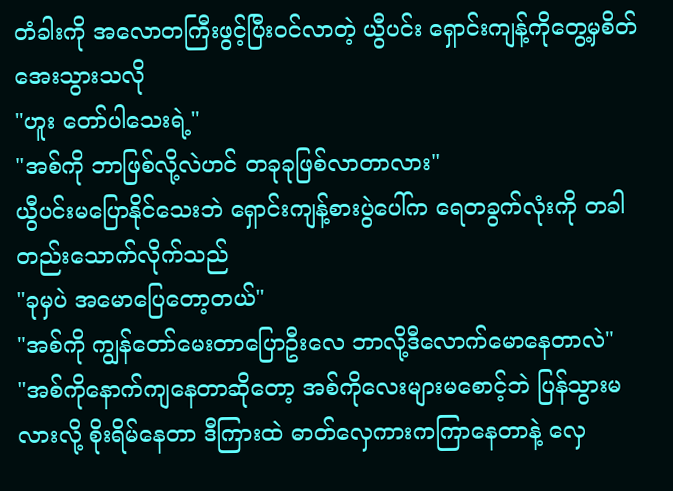တံခါးကို အလောတကြီးဖွင့်ပြီးဝင်လာတဲ့ ယွီပင်း ရှောင်းကျန့်ကိုတွေ့မှစိတ်အေးသွားသလို
"ဟူး တော်ပါသေးရဲ့"
"အစ်ကို ဘာဖြစ်လို့လဲဟင် တခုခုဖြစ်လာတာလား"
ယွီပင်းမပြောနိုင်သေးဘဲ ရှောင်းကျန့်စားပွဲပေါ်က ရေတခွက်လုံးကို တခါတည်းသောက်လိုက်သည်
"ခုမှပဲ အမောပြေတော့တယ်"
"အစ်ကို ကျွန်တော်မေးတာပြောဦးလေ ဘာလို့ဒီလောက်မောနေတာလဲ"
"အစ်ကိုနောက်ကျနေတာဆိုတော့ အစ်ကိုလေးများမစောင့်ဘဲ ပြန်သွားမလားလို့ စိုးရိမ်နေတာ ဒီကြားထဲ ဓာတ်လှေကားကကြာနေတာနဲ့ လှေ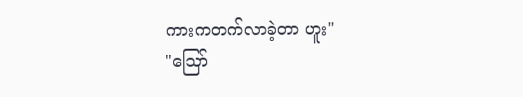ကားကတက်လာခဲ့တာ ဟူး"
"ဪ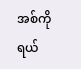အစ်ကိုရယ်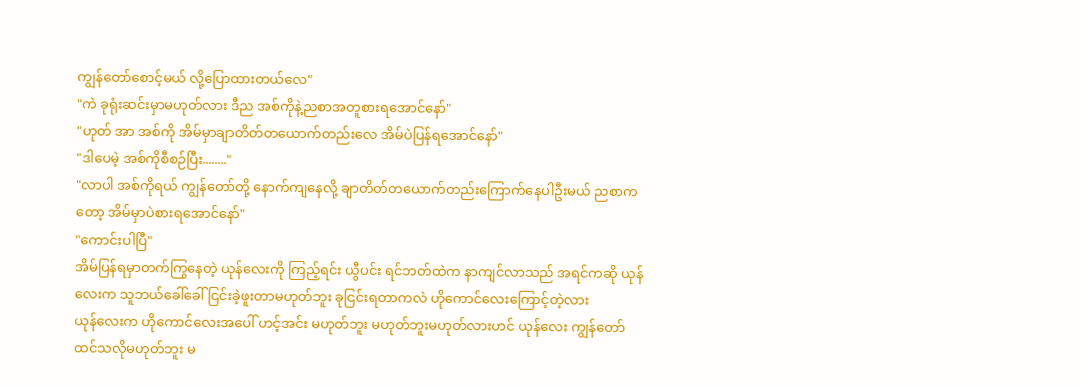ကျွန်တော်စောင့်မယ် လို့ပြောထားတယ်လေ"
"ကဲ ခုရုံးဆင်းမှာမဟုတ်လား ဒီည အစ်ကိုနဲ့ညစာအတူစားရအောင်နော်"
"ဟုတ် အာ အစ်ကို အိမ်မှာချာတိတ်တယောက်တည်းလေ အိမ်ပဲပြန်ရအောင်နော်"
"ဒါပေမဲ့ အစ်ကိုစီစဉ်ပြီး........"
"လာပါ အစ်ကိုရယ် ကျွန်တော်တို့ နောက်ကျနေလို့ ချာတိတ်တယောက်တည်းကြောက်နေပါဦးမယ် ညစာကတော့ အိမ်မှာပဲစားရအောင်နော်"
"ကောင်းပါပြီ"
အိမ်ပြန်ရမှာတက်ကြွနေတဲ့ ယုန်လေးကို ကြည့်ရင်း ယွီပင်း ရင်ဘတ်ထဲက နာကျင်လာသည် အရင်ကဆို ယုန်လေးက သူဘယ်ခေါ်ခေါ် ငြင်းခဲ့ဖူးတာမဟုတ်ဘူး ခုငြင်းရတာကလဲ ဟိုကောင်လေးကြောင့်တဲ့လား
ယုန်လေးက ဟိုကောင်လေးအပေါ် ဟင့်အင်း မဟုတ်ဘူး မဟုတ်ဘူးမဟုတ်လားဟင် ယုန်လေး ကျွန်တော်ထင်သလိုမဟုတ်ဘူး မ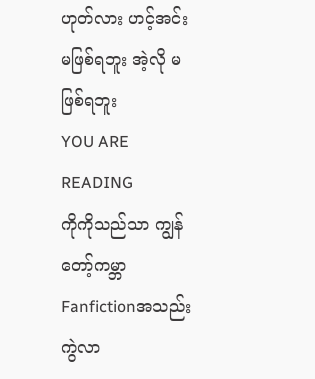ဟုတ်လား ဟင့်အင်း မဖြစ်ရဘူး အဲ့လို မဖြစ်ရဘူး
YOU ARE READING
ကိုကိုသည်သာ ကျွန်တော့်ကမ္ဘာ
Fanfictionအသည်းကွဲလာ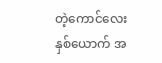တဲ့ကောင်လေးနှစ်ယောက် အ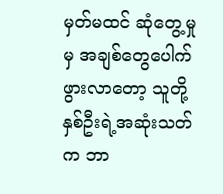မှတ်မထင် ဆုံတွေ့မှုမှ အချစ်တွေပေါက်ဖွားလာတော့ သူတို့နှစ်ဦးရဲ့အဆုံးသတ်က ဘာ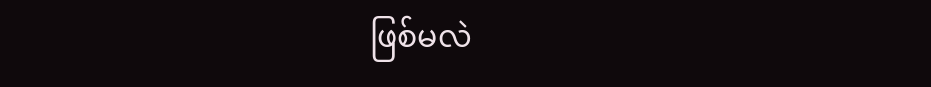ဖြစ်မလဲ